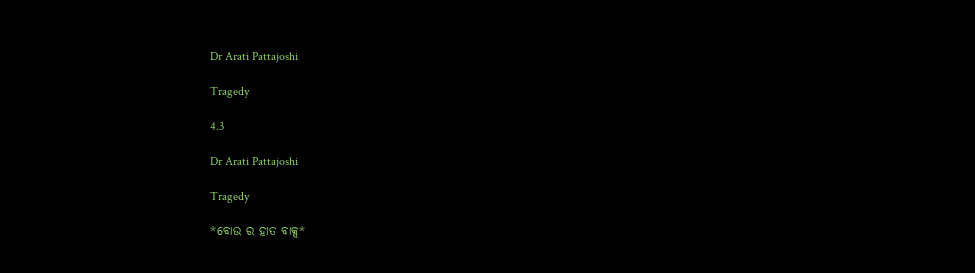Dr Arati Pattajoshi

Tragedy

4.3

Dr Arati Pattajoshi

Tragedy

*ବୋଉ ର ହାତ ବାକ୍ସ*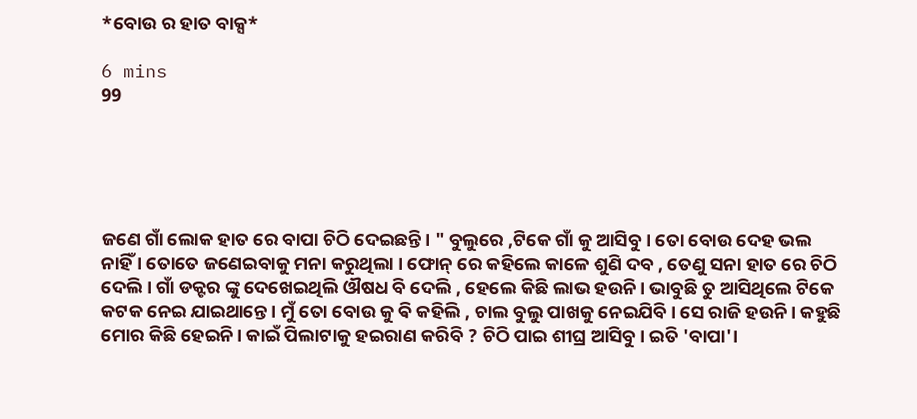*ବୋଉ ର ହାତ ବାକ୍ସ*

6 mins
99





ଜଣେ ଗାଁ ଲୋକ ହାତ ରେ ବାପା ଚିଠି ଦେଇଛନ୍ତି। " ବୁଲୁରେ ,ଟିକେ ଗାଁ କୁ ଆସିବୁ । ତୋ ବୋଉ ଦେହ ଭଲ ନାହିଁ । ତୋତେ ଜଣେଇବାକୁ ମନା କରୁଥିଲା । ଫୋନ୍ ରେ କହିଲେ କାଳେ ଶୁଣି ଦବ , ତେଣୁ ସନା ହାତ ରେ ଚିଠି ଦେଲି। ଗାଁ ଡକ୍ଟର ଙ୍କୁ ଦେଖେଇଥିଲି ଔଷଧ ବି ଦେଲି , ହେଲେ କିଛି ଲାଭ ହଉନି। ଭାବୁଛି ତୁ ଆସିଥିଲେ ଟିକେ କଟକ ନେଇ ଯାଇଥାନ୍ତେ । ମୁଁ ତୋ ବୋଉ କୁ ଵି କହିଲି , ଚାଲ ବୁଲୁ ପାଖକୁ ନେଇଯିବି। ସେ ରାଜି ହଉନି। କହୁଛି ମୋର କିଛି ହେଇନି। କାଇଁ ପିଲାଟାକୁ ହଇରାଣ କରିବି ? ଚିଠି ପାଇ ଶୀଘ୍ର ଆସିବୁ। ଇତି 'ବାପା'।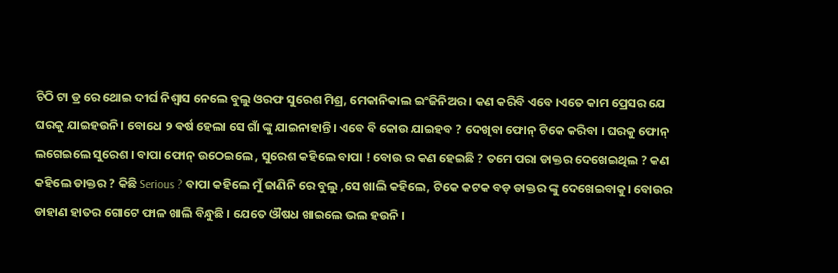ଚିଠି ଟା ଡ୍ର ରେ ଥୋଇ ଦୀର୍ଘ ନିଶ୍ୱାସ ନେଲେ ବୁଲୁ ଓରଫ ସୁରେଶ ମିଶ୍ର, ମେକାନିକାଲ ଇଂଜିନିଅର । କଣ କରିବି ଏବେ ।ଏତେ କାମ ପ୍ରେସର ଯେ ଘରକୁ ଯାଇହଉନି। ବୋଧେ ୨ ଵର୍ଷ ହେଲା ସେ ଗାଁ ଙ୍କୁ ଯାଇନାହାନ୍ତି। ଏବେ ବି କୋଉ ଯାଇହବ ? ଦେଖିବା ଫୋନ୍ ଟିକେ କରିବା । ଘରକୁ ଫୋନ୍ ଲଗେଇଲେ ସୁରେଶ । ବାପା ଫୋନ୍ ଉଠେଇଲେ , ସୁରେଶ କହିଲେ ବାପା ! ବୋଉ ର କଣ ହେଇଛି ? ତମେ ପରା ଡାକ୍ତର ଦେଖେଇଥିଲ ? କଣ କହିଲେ ଡାକ୍ତର ? କିଛି Serious ? ବାପା କହିଲେ ମୁଁ ଜାଣିନି ରେ ବୁଲୁ ,ସେ ଖାଲି କହିଲେ, ଟିକେ କଟକ ବଡ଼ ଡାକ୍ତର ଙ୍କୁ ଦେଖେଇବାକୁ। ବୋଉର ଡାହାଣ ହାତର ଗୋଟେ ଫାଳ ଖାଲି ବିନ୍ଧୁଛି । ଯେତେ ଔଷଧ ଖାଇଲେ ଭଲ ହଉନି ।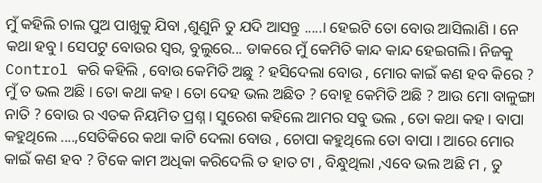ମୁଁ କହିଲି ଚାଲ ପୁଅ ପାଖୁକୁ ଯିବା ,ଶୁଣୁନି ତୁ ଯଦି ଆସନ୍ତୁ .....। ହେଇଟି ତୋ ବୋଉ ଆସିଲାଣି । ନେ କଥା ହବୁ। ସେପଟୁ ବୋଉର ସ୍ୱର, ବୁଲୁରେ... ଡାକରେ ମୁଁ କେମିତି କାନ୍ଦ କାନ୍ଦ ହେଇଗଲି। ନିଜକୁ Control କରି କହିଲି , ବୋଉ କେମିତି ଅଛୁ ? ହସିଦେଲା ବୋଉ , ମୋର କାଇଁ କଣ ହବ କିରେ ? ମୁଁ ତ ଭଲ ଅଛି । ତୋ କଥା କହ । ତୋ ଦେହ ଭଲ ଅଛିତ ? ବୋହୂ କେମିତି ଅଛି ? ଆଉ ମୋ ବାଳୁଙ୍ଗା ନାତି ? ବୋଉ ର ଏତକ ନିୟମିତ ପ୍ରଶ୍ନ । ସୁରେଶ କହିଲେ ଆମର ସବୁ ଭଲ , ତୋ କଥା କହ । ବାପା କହୁଥିଲେ ....,ସେତିକିରେ କଥା କାଟି ଦେଲା ବୋଉ , ଚୋପା କହୁଥିଲେ ତୋ ବାପା । ଆରେ ମୋର କାଇଁ କଣ ହବ ? ଟିକେ କାମ ଅଧିକା କରିଦେଲି ତ ହାତ ଟା , ବିନ୍ଧୁଥିଲା ,ଏବେ ଭଲ ଅଛି ମ , ତୁ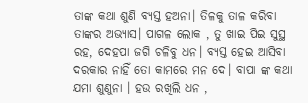ତାଙ୍କ କଥା ଶୁଣି ବ୍ୟସ୍ତ ହଅନା। ତିଳକୁ ତାଳ କରିବା ତାଙ୍କର ଅଭ୍ୟାସ। ପାଗଳ ଲୋକ , ତୁ ଖାଇ ପିଇ ସୁସ୍ଥ ରହ, ଦେହପା ଜଗି ଚଳିବୁ ଧନ। ବ୍ୟସ୍ତ ହେଇ ଆସିବା ଦରକାର ନାହିଁ ତୋ କାମରେ ମନ ଦେ। ବାପା ଙ୍କ କଥା ଯମା ଶୁଣୁନା । ହଉ ରଖିଲି ଧନ ,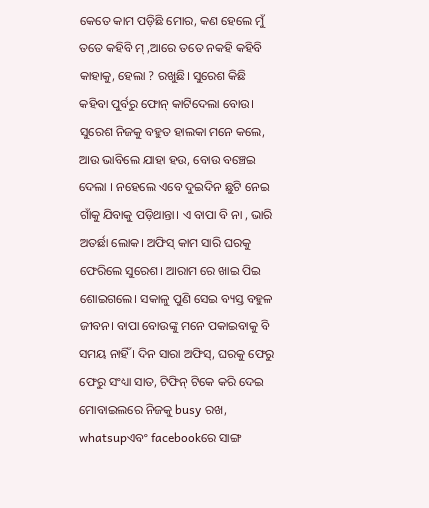କେତେ କାମ ପଡ଼ିଛି ମୋର, କଣ ହେଲେ ମୁଁ ତତେ କହିବି ମ୍ ,ଆରେ ତତେ ନକହି କହିବି କାହାକୁ, ହେଲା ? ରଖୁଛି। ସୁରେଶ କିଛି କହିବା ପୁର୍ବରୁ ଫୋନ୍ କାଟିଦେଲା ବୋଉ। ସୁରେଶ ନିଜକୁ ବହୁତ ହାଲକା ମନେ କଲେ, ଆଉ ଭାବିଲେ ଯାହା ହଉ, ବୋଉ ବଞ୍ଚେଇ ଦେଲା । ନହେଲେ ଏବେ ଦୁଇଦିନ ଛୁଟି ନେଇ ଗାଁକୁ ଯିବାକୁ ପଡ଼ିଥାନ୍ତା। ଏ ବାପା ବି ନା , ଭାରି ଅତର୍ଛା ଲୋକ। ଅଫିସ୍ କାମ ସାରି ଘରକୁ ଫେରିଲେ ସୁରେଶ। ଆରାମ ରେ ଖାଇ ପିଇ ଶୋଇଗଲେ। ସକାଳୁ ପୁଣି ସେଇ ବ୍ୟସ୍ତ ବହୁଳ ଜୀବନ। ବାପା ବୋଉଙ୍କୁ ମନେ ପକାଇବାକୁ ବି ସମୟ ନାହିଁ । ଦିନ ସାରା ଅଫିସ୍, ଘରକୁ ଫେରୁ ଫେରୁ ସଂଧ୍ୟା ସାତ, ଟିଫିନ୍ ଟିକେ କରି ଦେଇ ମୋବାଇଲରେ ନିଜକୁ busy ରଖ, whatsupଏବଂ facebookରେ ସାଙ୍ଗ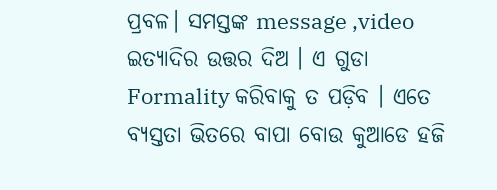ପ୍ରବଳ। ସମସ୍ତଙ୍କ message ,video ଇତ୍ୟାଦିର ଉତ୍ତର ଦିଅ । ଏ ଗୁଡା Formality କରିବାକୁ ତ ପଡ଼ିବ । ଏତେ ବ୍ୟସ୍ତତା ଭିତରେ ବାପା ବୋଉ କୁଆଡେ ହଜି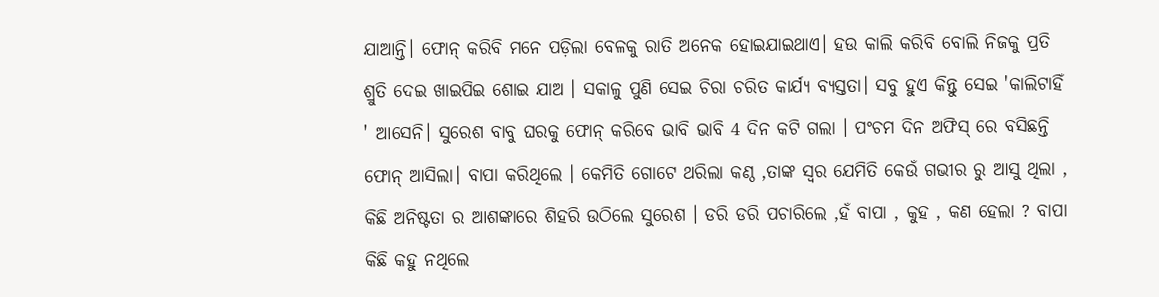ଯାଆନ୍ତି। ଫୋନ୍ କରିବି ମନେ ପଡ଼ିଲା ବେଳକୁ ରାତି ଅନେକ ହୋଇଯାଇଥାଏ। ହଉ କାଲି କରିବି ବୋଲି ନିଜକୁ ପ୍ରତି ଶ୍ରୁତି ଦେଇ ଖାଇପିଇ ଶୋଇ ଯାଅ । ସକାଳୁ ପୁଣି ସେଇ ଚିରା ଚରିତ କାର୍ଯ୍ୟ ବ୍ୟସ୍ତତା। ସବୁ ହୁଏ କିନ୍ତୁ ସେଇ 'କାଲିଟାହିଁ ' ଆସେନି। ସୁରେଶ ବାବୁ ଘରକୁ ଫୋନ୍ କରିବେ ଭାବି ଭାବି 4 ଦିନ କଟି ଗଲା । ପଂଚମ ଦିନ ଅଫିସ୍ ରେ ବସିଛନ୍ତି ଫୋନ୍ ଆସିଲା। ବାପା କରିଥିଲେ । କେମିତି ଗୋଟେ ଥରିଲା କଣ୍ଠ ,ତାଙ୍କ ସ୍ୱର ଯେମିତି କେଉଁ ଗଭୀର ରୁ ଆସୁ ଥିଲା , କିଛି ଅନିଷ୍ଟତା ର ଆଶଙ୍କାରେ ଶିହରି ଉଠିଲେ ସୁରେଶ । ଡରି ଡରି ପଚାରିଲେ ,ହଁ ବାପା , କୁହ , କଣ ହେଲା ? ବାପା କିଛି କହୁ ନଥିଲେ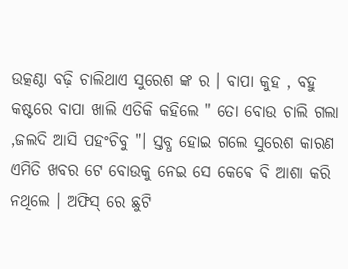ଉତ୍କଣ୍ଠା ବଢ଼ି ଚାଲିଥାଏ ସୁରେଶ ଙ୍କ ର । ବାପା କୁହ , ବହୁ କଷ୍ଟରେ ବାପା ଖାଲି ଏତିକି କହିଲେ " ତୋ ବୋଉ ଚାଲି ଗଲା ,ଜଲଦି ଆସି ପହଂଚିବୁ "। ସ୍ତବ୍ଧ ହୋଇ ଗଲେ ସୁରେଶ କାରଣ ଏମିତି ଖବର ଟେ ବୋଉକୁ ନେଇ ସେ କେଵେ ବି ଆଶା କରି ନଥିଲେ । ଅଫିସ୍ ରେ ଛୁଟି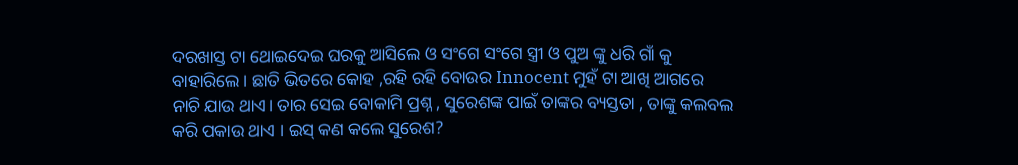ଦରଖାସ୍ତ ଟା ଥୋଇଦେଇ ଘରକୁ ଆସିଲେ ଓ ସଂଗେ ସଂଗେ ସ୍ତ୍ରୀ ଓ ପୁଅ ଙ୍କୁ ଧରି ଗାଁ କୁ ବାହାରିଲେ । ଛାତି ଭିତରେ କୋହ ,ରହି ରହି ବୋଉର Innocent ମୁହଁ ଟା ଆଖି ଆଗରେ ନାଚି ଯାଉ ଥାଏ। ତାର ସେଇ ବୋକାମି ପ୍ରଶ୍ନ , ସୁରେଶଙ୍କ ପାଇଁ ତାଙ୍କର ବ୍ୟସ୍ତତା , ତାଙ୍କୁ କଲବଲ କରି ପକାଉ ଥାଏ । ଇସ୍ କଣ କଲେ ସୁରେଶ?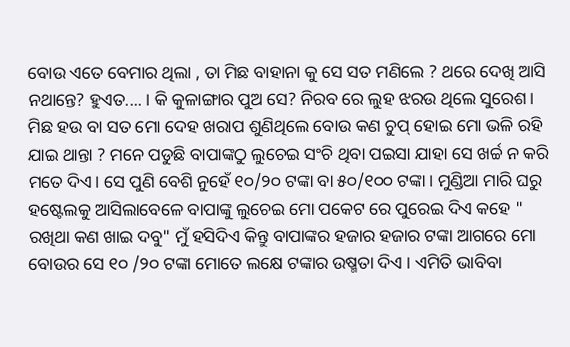ବୋଉ ଏତେ ବେମାର ଥିଲା , ତା ମିଛ ବାହାନା କୁ ସେ ସତ ମଣିଲେ ? ଥରେ ଦେଖି ଆସି ନଥାନ୍ତେ? ହୁଏତ.... । କି କୁଳାଙ୍ଗାର ପୁଅ ସେ? ନିରବ ରେ ଲୁହ ଝରଉ ଥିଲେ ସୁରେଶ। ମିଛ ହଉ ବା ସତ ମୋ ଦେହ ଖରାପ ଶୁଣିଥିଲେ ବୋଉ କଣ ଚୁପ୍ ହୋଇ ମୋ ଭଳି ରହି ଯାଇ ଥାନ୍ତା ? ମନେ ପଡୁଛି ବାପାଙ୍କଠୁ ଲୁଚେଇ ସଂଚି ଥିବା ପଇସା ଯାହା ସେ ଖର୍ଚ୍ଚ ନ କରି ମତେ ଦିଏ। ସେ ପୁଣି ବେଶି ନୁହେଁ ୧୦/୨୦ ଟଙ୍କା ବା ୫୦/୧୦୦ ଟଙ୍କା। ମୁଣ୍ଡିଆ ମାରି ଘରୁ ହଷ୍ଟେଲକୁ ଆସିଲାବେଳେ ବାପାଙ୍କୁ ଲୁଚେଇ ମୋ ପକେଟ ରେ ପୁରେଇ ଦିଏ କହେ " ରଖିଥା କଣ ଖାଇ ଦବୁ" ମୁଁ ହସିଦିଏ କିନ୍ତୁ ବାପାଙ୍କର ହଜାର ହଜାର ଟଙ୍କା ଆଗରେ ମୋ ବୋଉର ସେ ୧୦ /୨୦ ଟଙ୍କା ମୋତେ ଲକ୍ଷେ ଟଙ୍କାର ଉଷ୍ମତା ଦିଏ । ଏମିତି ଭାବିବା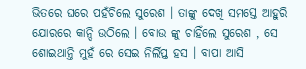ଭିତରେ ଘରେ ପହଁଚିଲେ ସୁରେଶ । ତାଙ୍କୁ ଦେଖି ସମସ୍ତେ ଆହୁରି ଯୋରରେ କାନ୍ଦି ଉଠିଲେ । ବୋଉ ଙ୍କୁ ଚାହିଁଲେ ସୁରେଶ , ସେ ଶୋଇଥାନ୍ତି ମୁହଁ ରେ ସେଇ ନିର୍ଲିପ୍ତ ହସ । ବାପା ଆସି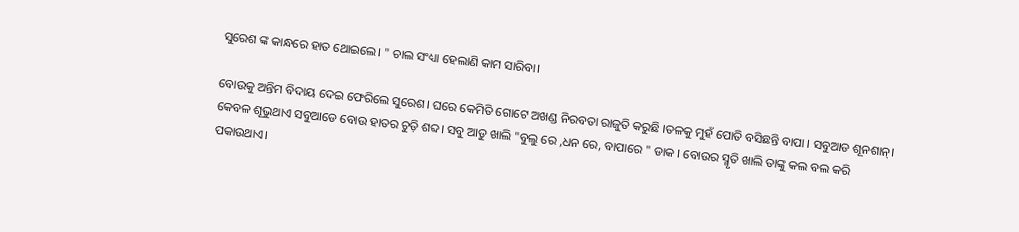ସୁରେଶ ଙ୍କ କାନ୍ଧରେ ହାତ ଥୋଇଲେ। " ଚାଲ ସଂଧ୍ୟା ହେଲାଣି କାମ ସାରିବା।

ବୋଉକୁ ଅନ୍ତିମ ବିଦାୟ ଦେଇ ଫେରିଲେ ସୁରେଶ। ଘରେ କେମିତି ଗୋଟେ ଅଖଣ୍ଡ ନିରବତା ରାଜୁତି କରୁଛି ।ତଳକୁ ମୁହଁ ପୋତି ବସିଛନ୍ତି ବାପା । ସବୁଆଡ ଶୂନଶାନ୍। କେବଳ ଶୂଭୁଥାଏ ସବୁଆଡେ ବୋଉ ହାତର ଚୁଡ଼ି ଶବ୍ଦ। ସବୁ ଆଡୁ ଖାଲି "ବୁଲୁ ରେ ,ଧନ ରେ, ବାପାରେ " ଡାକ । ବୋଉର ସ୍ମୃତି ଖାଲି ତାଙ୍କୁ କଲ ବଲ କରି ପକାଉଥାଏ।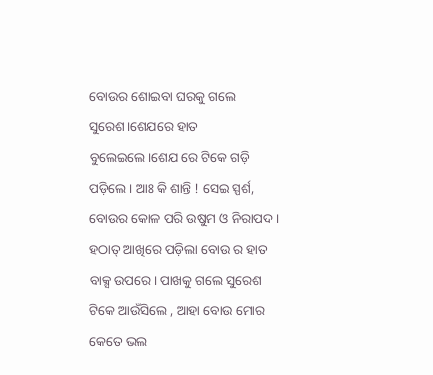ବୋଉର ଶୋଇବା ଘରକୁ ଗଲେ ସୁରେଶ।ଶେଯରେ ହାତ ବୁଲେଇଲେ।ଶେଯ ରେ ଟିକେ ଗଡ଼ି ପଡ଼ିଲେ । ଆଃ କି ଶାନ୍ତି ! ସେଇ ସ୍ପର୍ଶ, ବୋଉର କୋଳ ପରି ଉଷୁମ ଓ ନିରାପଦ । ହଠାତ୍ ଆଖିରେ ପଡ଼ିଲା ବୋଉ ର ହାତ ବାକ୍ସ ଉପରେ। ପାଖକୁ ଗଲେ ସୁରେଶ ଟିକେ ଆଉଁସିଲେ , ଆହା ବୋଉ ମୋର କେତେ ଭଲ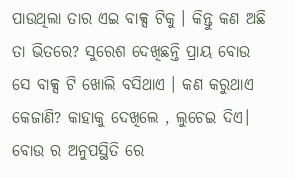ପାଉଥିଲା ତାର ଏଇ ବାକ୍ସ ଟିକୁ । କିନ୍ତୁ କଣ ଅଛି ତା ଭିତରେ? ସୁରେଶ ଦେଖିଛନ୍ତି ପ୍ରାୟ ବୋଉ ସେ ବାକ୍ସ ଟି ଖୋଲି ବସିଥାଏ । କଣ କରୁଥାଏ କେଜାଣି? କାହାକୁ ଦେଖିଲେ , ଲୁଚେଇ ଦିଏ। ବୋଉ ର ଅନୁପସ୍ଥିତି ରେ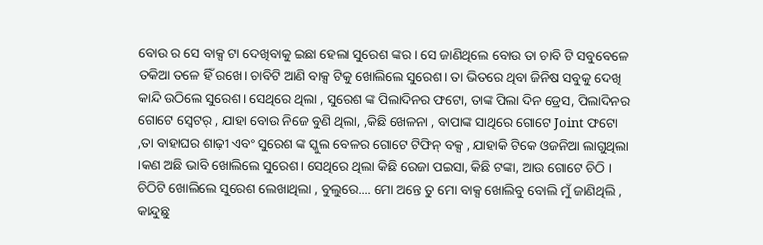ବୋଉ ର ସେ ବାକ୍ସ ଟା ଦେଖିବାକୁ ଇଛା ହେଲା ସୁରେଶ ଙ୍କର । ସେ ଜାଣିଥିଲେ ବୋଉ ତା ଚାବି ଟି ସବୁବେଳେ ତକିଆ ତଳେ ହିଁ ରଖେ। ଚାବିଟି ଆଣି ବାକ୍ସ ଟିକୁ ଖୋଲିଲେ ସୁରେଶ। ତା ଭିତରେ ଥିବା ଜିନିଷ ସବୁକୁ ଦେଖି କାନ୍ଦି ଉଠିଲେ ସୁରେଶ। ସେଥିରେ ଥିଲା , ସୁରେଶ ଙ୍କ ପିଲାଦିନର ଫଟୋ, ତାଙ୍କ ପିଲା ଦିନ ଡ୍ରେସ, ପିଲାଦିନର ଗୋଟେ ସ୍ବେଟର୍ , ଯାହା ବୋଉ ନିଜେ ବୁଣି ଥିଲା, ,କିଛି ଖେଳନା , ବାପାଙ୍କ ସାଥିରେ ଗୋଟେ Joint ଫଟୋ ,ତା ବାହାଘର ଶାଢ଼ୀ ଏବଂ ସୁରେଶ ଙ୍କ ସ୍କୁଲ ବେଳର ଗୋଟେ ଟିଫିନ୍ ବକ୍ସ , ଯାହାକି ଟିକେ ଓଜନିଆ ଲାଗୁଥିଲା ।କଣ ଅଛି ଭାବି ଖୋଲିଲେ ସୁରେଶ। ସେଥିରେ ଥିଲା କିଛି ରେଜା ପଇସା, କିଛି ଟଙ୍କା, ଆଉ ଗୋଟେ ଚିଠି । ଚିଠିଟି ଖୋଲିଲେ ସୁରେଶ ଲେଖାଥିଲା , ବୁଲୁରେ.... ମୋ ଅନ୍ତେ ତୁ ମୋ ବାକ୍ସ ଖୋଲିବୁ ବୋଲି ମୁଁ ଜାଣିଥିଲି , କାନ୍ଦୁଛୁ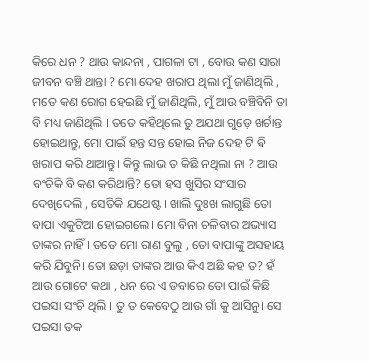କିରେ ଧନ ? ଥାଉ କାନ୍ଦନା , ପାଗଳା ଟା , ବୋଉ କଣ ସାରା ଜୀବନ ବଞ୍ଚି ଥାନ୍ତା ? ମୋ ଦେହ ଖରାପ ଥିଲା ମୁଁ ଜାଣିଥିଲି , ମତେ କଣ ରୋଗ ହେଇଛି ମୁଁ ଜାଣିଥିଲି, ମୁଁ ଆଉ ବଞ୍ଚିବିନି ତା ବି ମଧ୍ୟ ଜାଣିଥିଲି । ତତେ କହିଥିଲେ ତୁ ଅଯଥା ଗୁଡ଼େ ଖର୍ଚାନ୍ତ ହୋଇଥାନ୍ତୁ, ମୋ ପାଇଁ ହନ୍ତ ସନ୍ତ ହୋଇ ନିଜ ଦେହ ଟି ଵି ଖରାପ କରି ଥାଆନ୍ତୁ। କିନ୍ତୁ ଲାଭ ତ କିଛି ନଥିଲା ନା ? ଆଉ ବଂଚିକି ବି କଣ କରିଥାନ୍ତି? ତୋ ହସ ଖୁସିର ସଂସାର ଦେଖିଦେଲି , ସେତିକି ଯଥେଷ୍ଟ । ଖାଲି ଦୁଃଖ ଲାଗୁଛି ତୋ ବାପା ଏକୁଟିଆ ହୋଇଗଲେ। ମୋ ବିନା ଚଳିବାର ଅଭ୍ୟାସ ତାଙ୍କର ନାହିଁ । ତତେ ମୋ ରାଣ ବୁଲୁ , ତୋ ବାପାଙ୍କୁ ଅସହାୟ କରି ଯିବୁନି। ତୋ ଛଡ଼ା ତାଙ୍କର ଆଉ କିଏ ଅଛି କହ ତ? ହଁ ଆଉ ଗୋଟେ କଥା , ଧନ ରେ ଏ ଡବାରେ ତୋ ପାଇଁ କିଛି ପଇସା ସଂଚି ଥିଲି । ତୁ ତ କେବେଠୁ ଆଉ ଗାଁ କୁ ଆସିନୁ। ସେ ପଇସା ତକ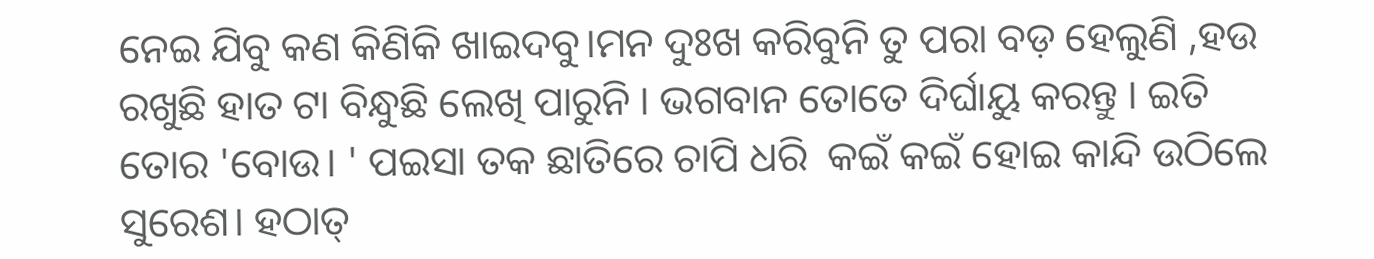ନେଇ ଯିବୁ କଣ କିଣିକି ଖାଇଦବୁ।ମନ ଦୁଃଖ କରିବୁନି ତୁ ପରା ବଡ଼ ହେଲୁଣି ,ହଉ ରଖୁଛି ହାତ ଟା ବିନ୍ଧୁଛି ଲେଖି ପାରୁନି । ଭଗବାନ ତୋତେ ଦିର୍ଘାୟୁ କରନ୍ତୁ । ଇତି ତୋର 'ବୋଉ। ' ପଇସା ତକ ଛାତିରେ ଚାପି ଧରି  କଇଁ କଇଁ ହୋଇ କାନ୍ଦି ଉଠିଲେ ସୁରେଶ। ହଠାତ୍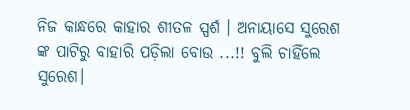ନିଜ କାନ୍ଧରେ କାହାର ଶୀତଳ ସ୍ପର୍ଶ । ଅନାୟାସେ ସୁରେଶ ଙ୍କ ପାଟିରୁ ବାହାରି ପଡ଼ିଲା ବୋଉ ...!! ବୁଲି ଚାହିଁଲେ ସୁରେଶ।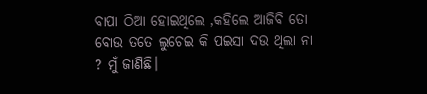ବାପା ଠିଆ ହୋଇଥିଲେ ,କହିଲେ ଆଜିବି ତୋ ବୋଉ ତତେ ଲୁଚେଇ କି ପଇସା ଦଉ ଥିଲା ନା ? ମୁଁ ଜାଣିଛି।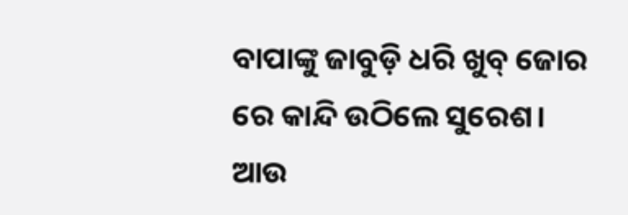ବାପାଙ୍କୁ ଜାବୁଡ଼ି ଧରି ଖୁବ୍ ଜୋର ରେ କାନ୍ଦି ଉଠିଲେ ସୁରେଶ। ଆଉ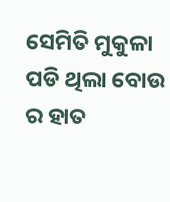ସେମିତି ମୁକୁଳା ପଡି ଥିଲା ବୋଉ ର ହାତ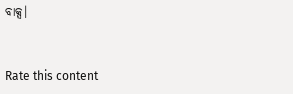ବାକ୍ସ।



Rate this content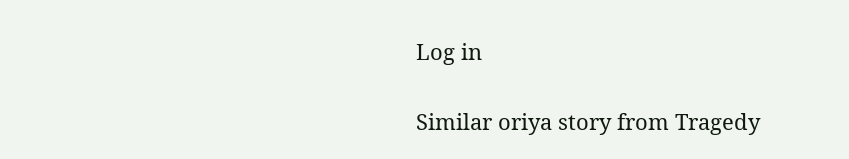Log in

Similar oriya story from Tragedy